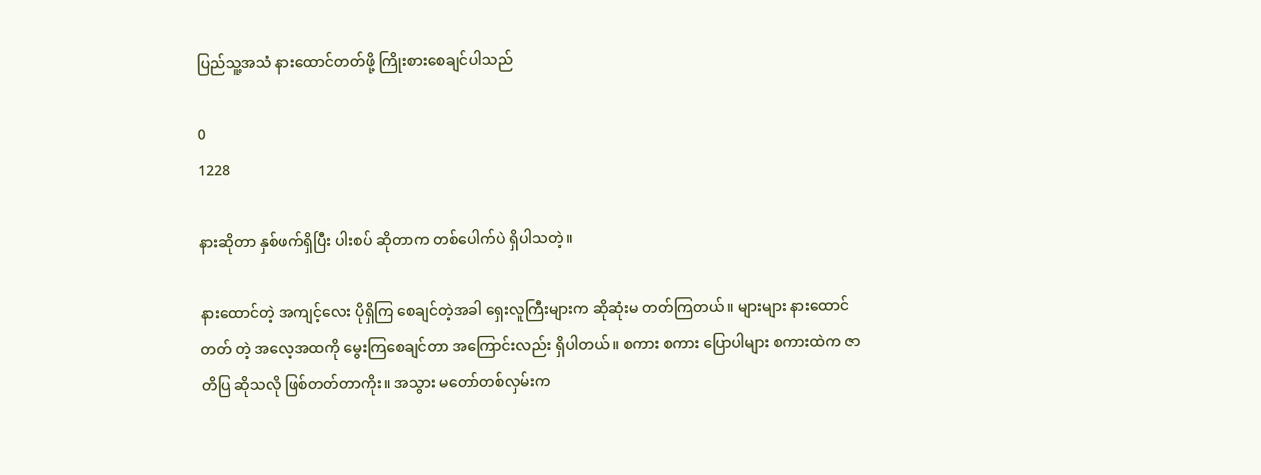ပြည်သူ့အသံ နားထောင်တတ်ဖို့ ကြိုးစားစေချင်ပါသည်

0
1228

နားဆိုတာ နှစ်ဖက်ရှိပြီး ပါးစပ် ဆိုတာက တစ်ပေါက်ပဲ ရှိပါသတဲ့။

နားထောင်တဲ့ အကျင့်လေး ပိုရှိကြ စေချင်တဲ့အခါ ရှေးလူကြီးများက ဆိုဆုံးမ တတ်ကြတယ်။ များများ နားထောင်တတ် တဲ့ အလေ့အထကို မွေးကြစေချင်တာ အကြောင်းလည်း ရှိပါတယ်။ စကား စကား ပြောပါများ စကားထဲက ဇာတိပြ ဆိုသလို ဖြစ်တတ်တာကိုး။ အသွား မတော်တစ်လှမ်းက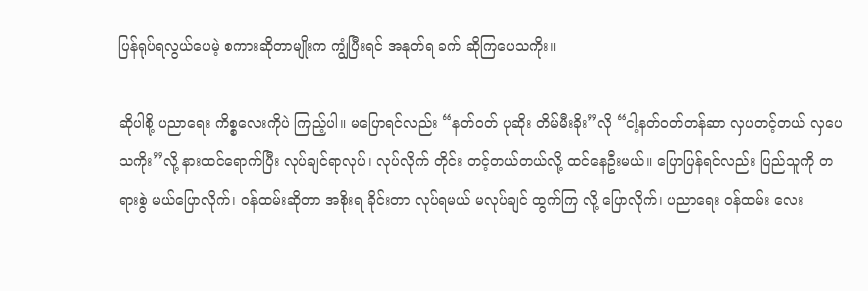ပြန်ရုပ်ရလွယ်ပေမဲ့ စကားဆိုတာမျိုးက ကျွံပြီးရင် အနုတ်ရ ခက် ဆိုကြပေသကိုး။

ဆိုပါစို့ ပညာရေး ကိစ္စလေးကိုပဲ ကြည့်ပါ။ မပြောရင်လည်း “နတ်ဝတ် ပုဆိုး တိမ်မီးခိုး”လို “ငါ့နတ်ဝတ်တန်ဆာ လှပတင့်တယ် လှပေသကိုး”လို့ နားထင်ရောက်ပြီး လုပ်ချင်ရာလုပ်၊ လုပ်လိုက် တိုင်း တင့်တယ်တယ်လို့ ထင်နေဦးမယ်။ ပြောပြန်ရင်လည်း ပြည်သူကို တရားစွဲ မယ်ပြောလိုက်၊ ဝန်ထမ်းဆိုတာ အစိုးရ ခိုင်းတာ လုပ်ရမယ် မလုပ်ချင် ထွက်ကြ လို့ ပြောလိုက်၊ ပညာရေး ဝန်ထမ်း လေး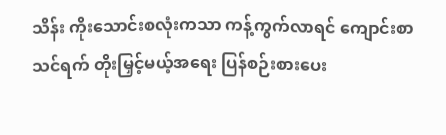သိန်း ကိုးသောင်းစလုံးကသာ ကန့်ကွက်လာရင် ကျောင်းစာသင်ရက် တိုးမြှင့်မယ့်အရေး ပြန်စဉ်းစားပေး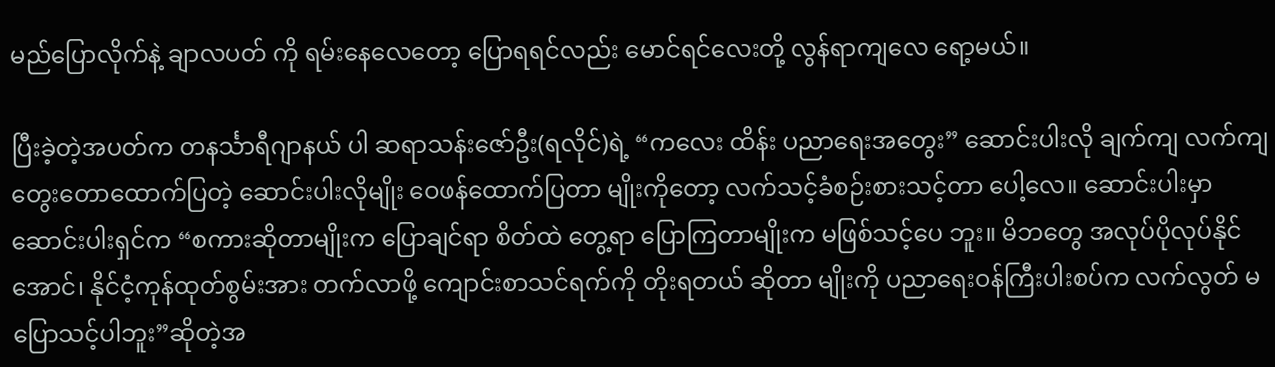မည်ပြောလိုက်နဲ့ ချာလပတ် ကို ရမ်းနေလေတော့ ပြောရရင်လည်း မောင်ရင်လေးတို့ လွန်ရာကျလေ ရော့မယ်။

ပြီးခဲ့တဲ့အပတ်က တနင်္သာရီဂျာနယ် ပါ ဆရာသန်းဇော်ဦး(ရလိုင်)ရဲ့ “ကလေး ထိန်း ပညာရေးအတွေး” ဆောင်းပါးလို ချက်ကျ လက်ကျ တွေးတောထောက်ပြတဲ့ ဆောင်းပါးလိုမျိုး ဝေဖန်ထောက်ပြတာ မျိုးကိုတော့ လက်သင့်ခံစဉ်းစားသင့်တာ ပေါ့လေ။ ဆောင်းပါးမှာ ဆောင်းပါးရှင်က “စကားဆိုတာမျိုးက ပြောချင်ရာ စိတ်ထဲ တွေ့ရာ ပြောကြတာမျိုးက မဖြစ်သင့်ပေ ဘူး။ မိဘတွေ အလုပ်ပိုလုပ်နိုင်အောင်၊ နိုင်ငံ့ကုန်ထုတ်စွမ်းအား တက်လာဖို့ ကျောင်းစာသင်ရက်ကို တိုးရတယ် ဆိုတာ မျိုးကို ပညာရေးဝန်ကြီးပါးစပ်က လက်လွတ် မပြောသင့်ပါဘူး”ဆိုတဲ့အ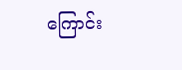ကြောင်း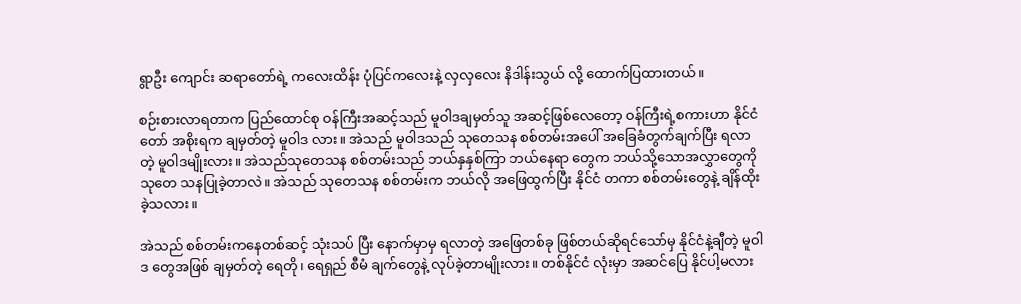ရွာဦး ကျောင်း ဆရာတော်ရဲ့ ကလေးထိန်း ပုံပြင်ကလေးနဲ့ လှလှလေး နိဒါန်းသွယ် လို့ ထောက်ပြထားတယ်။

စဉ်းစားလာရတာက ပြည်ထောင်စု ဝန်ကြီးအဆင့်သည် မူဝါဒချမှတ်သူ အဆင့်ဖြစ်လေတော့ ဝန်ကြီးရဲ့စကားဟာ နိုင်ငံတော် အစိုးရက ချမှတ်တဲ့ မူဝါဒ လား။ အဲသည် မူဝါဒသည် သုတေသန စစ်တမ်းအပေါ် အခြေခံတွက်ချက်ပြီး ရလာတဲ့ မူဝါဒမျိုးလား။ အဲသည်သုတေသန စစ်တမ်းသည် ဘယ်နှနှစ်ကြာ ဘယ်နေရာ တွေက ဘယ်သို့သောအလွှာတွေကို သုတေ သနပြုခဲ့တာလဲ။ အဲသည် သုတေသန စစ်တမ်းက ဘယ်လို အဖြေထွက်ပြီး နိုင်ငံ တကာ စစ်တမ်းတွေနဲ့ ချိန်ထိုးခဲ့သလား။

အဲသည် စစ်တမ်းကနေတစ်ဆင့် သုံးသပ် ပြီး နောက်မှာမှ ရလာတဲ့ အဖြေတစ်ခု ဖြစ်တယ်ဆိုရင်သော်မှ နိုင်ငံနဲ့ချီတဲ့ မူဝါဒ တွေအဖြစ် ချမှတ်တဲ့ ရေတို၊ ရေရှည် စီမံ ချက်တွေနဲ့ လုပ်ခဲ့တာမျိုးလား။ တစ်နိုင်ငံ လုံးမှာ အဆင်ပြေ နိုင်ပါ့မလား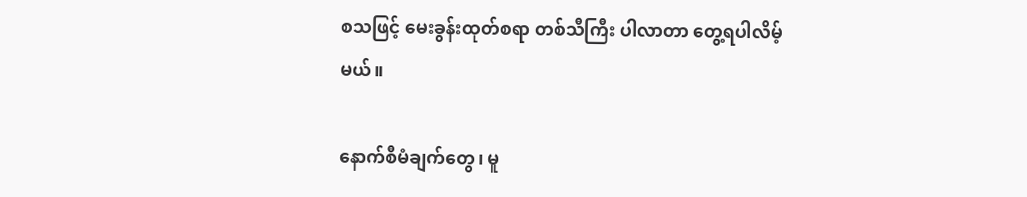စသဖြင့် မေးခွန်းထုတ်စရာ တစ်သီကြီး ပါလာတာ တွေ့ရပါလိမ့်မယ်။

နောက်စီမံချက်တွေ၊ မူ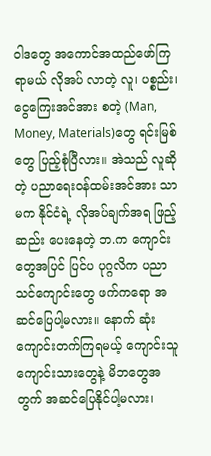ဝါဒတွေ အကောင်အထည်ဖော်ကြရာမယ် လိုအပ် လာတဲ့ လူ၊ ပစ္စည်း၊ ငွေကြေးအင်အား စတဲ့ (Man, Money, Materials)တွေ ရင်းမြစ်တွေ ပြည့်စုံပြီလား။ အဲသည် လူဆိုတဲ့ ပညာရေးဝန်ထမ်းအင်အား သာမက နိုင်ငံရဲ့ လိုအပ်ချက်အရ ဖြည့်ဆည်း ပေးနေတဲ့ ဘ.က ကျောင်းတွေအပြင် ပြင်ပ ပုဂ္ဂလိက ပညာသင်ကျောင်းတွေ ဖက်ကရော အဆင်ပြေပါ့မလား။ နောက် ဆုံး ကျောင်းတက်ကြရမယ့် ကျောင်းသူ ကျောင်းသားတွေနဲ့ မိဘတွေအတွက် အဆင်ပြေနိုင်ပါ့မလား၊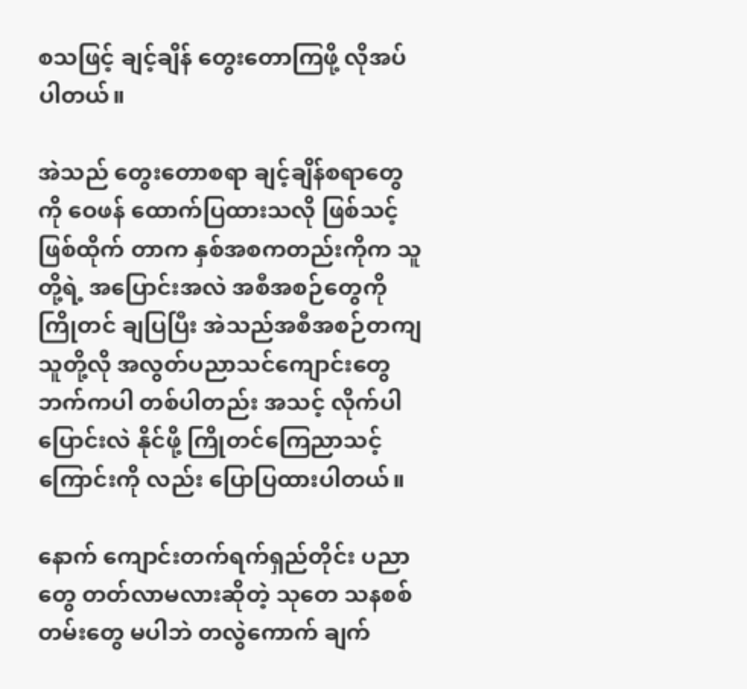စသဖြင့် ချင့်ချိန် တွေးတောကြဖို့ လိုအပ်ပါတယ်။

အဲသည် တွေးတောစရာ ချင့်ချိန်စရာတွေကို ဝေဖန် ထောက်ပြထားသလို ဖြစ်သင့်ဖြစ်ထိုက် တာက နှစ်အစကတည်းကိုက သူတို့ရဲ့ အပြောင်းအလဲ အစီအစဉ်တွေကို ကြိုတင် ချပြပြီး အဲသည်အစီအစဉ်တကျ သူတို့လို အလွတ်ပညာသင်ကျောင်းတွေဘက်ကပါ တစ်ပါတည်း အသင့် လိုက်ပါပြောင်းလဲ နိုင်ဖို့ ကြိုတင်ကြေညာသင့်ကြောင်းကို လည်း ပြောပြထားပါတယ်။

နောက် ကျောင်းတက်ရက်ရှည်တိုင်း ပညာတွေ တတ်လာမလားဆိုတဲ့ သုတေ သနစစ်တမ်းတွေ မပါဘဲ တလွဲကောက် ချက်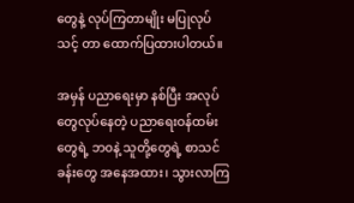တွေနဲ့ လုပ်ကြတာမျိုး မပြုလုပ်သင့် တာ ထောက်ပြထားပါတယ်။

အမှန် ပညာရေးမှာ နစ်ပြီး အလုပ် တွေလုပ်နေတဲ့ ပညာရေးဝန်ထမ်းတွေရဲ့ ဘ၀နဲ့ သူတို့တွေရဲ့ စာသင်ခန်းတွေ အနေအထား၊ သွားလာကြ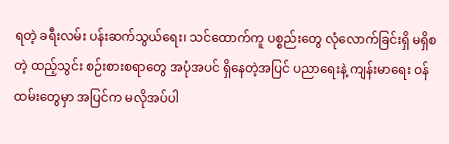ရတဲ့ ခရီးလမ်း ပန်းဆက်သွယ်ရေး၊ သင်ထောက်ကူ ပစ္စည်းတွေ လုံလောက်ခြင်းရှိ မရှိစတဲ့ ထည့်သွင်း စဉ်းစားစရာတွေ အပုံအပင် ရှိနေတဲ့အပြင် ပညာရေးနဲ့ ကျန်းမာရေး ဝန်ထမ်းတွေမှာ အပြင်က မလိုအပ်ပါ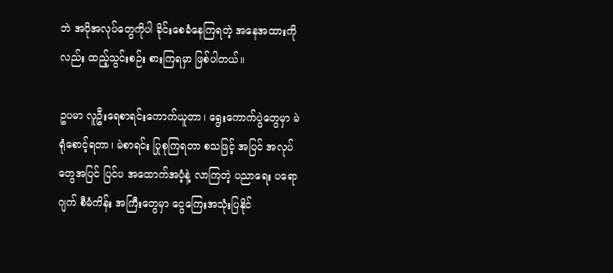ဘဲ အပိုအလုပ်တွေကိုပါ ခိုင်းစေခံနေကြရတဲ့ အနေအထားကိုလည်း ထည့်သွင်းစဉ်း စားကြရမှာ ဖြစ်ပါတယ်။

ဥပမာ လူဦးရေစာရင်းကောက်ယူတာ၊ ရွေးကောက်ပွဲတွေမှာ မဲရုံစောင့်ရတာ၊ မဲစာရင်း ပြုစုကြရတာ စသဖြင့် အပြင် အလုပ်တွေအပြင် ပြင်ပ အထောက်အပံ့နဲ့ လာကြတဲ့ ပညာရေး ပရောဂျက် စီမံကိန်း အကြီးတွေမှာ ငွေကြေးအသုံးပြနိုင်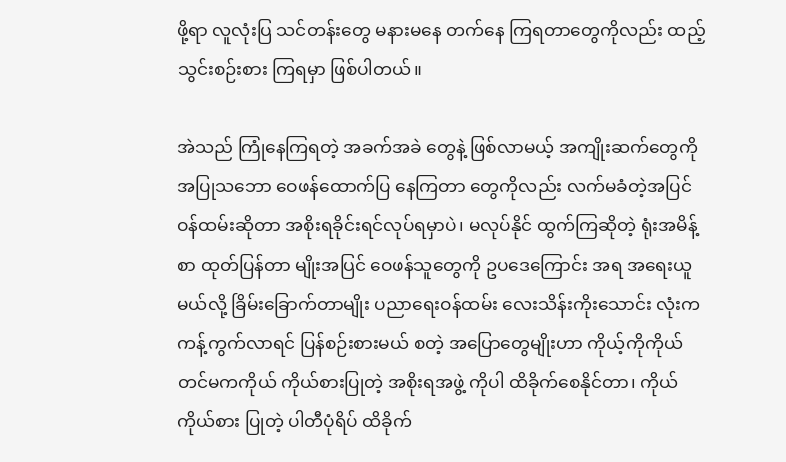ဖို့ရာ လူလုံးပြ သင်တန်းတွေ မနားမနေ တက်နေ ကြရတာတွေကိုလည်း ထည့်သွင်းစဉ်းစား ကြရမှာ ဖြစ်ပါတယ်။

အဲသည် ကြုံနေကြရတဲ့ အခက်အခဲ တွေနဲ့ ဖြစ်လာမယ့် အကျိုးဆက်တွေကို အပြုသဘော ဝေဖန်ထောက်ပြ နေကြတာ တွေကိုလည်း လက်မခံတဲ့အပြင် ဝန်ထမ်းဆိုတာ အစိုးရခိုင်းရင်လုပ်ရမှာပဲ၊ မလုပ်နိုင် ထွက်ကြဆိုတဲ့ ရုံးအမိန့်စာ ထုတ်ပြန်တာ မျိုးအပြင် ဝေဖန်သူတွေကို ဥပဒေကြောင်း အရ အရေးယူမယ်လို့ ခြိမ်းခြောက်တာမျိုး ပညာရေးဝန်ထမ်း လေးသိန်းကိုးသောင်း လုံးက ကန့်ကွက်လာရင် ပြန်စဉ်းစားမယ် စတဲ့ အပြောတွေမျိုးဟာ ကိုယ့်ကိုကိုယ် တင်မကကိုယ် ကိုယ်စားပြုတဲ့ အစိုးရအဖွဲ့ ကိုပါ ထိခိုက်စေနိုင်တာ၊ ကိုယ် ကိုယ်စား ပြုတဲ့ ပါတီပုံရိပ် ထိခိုက်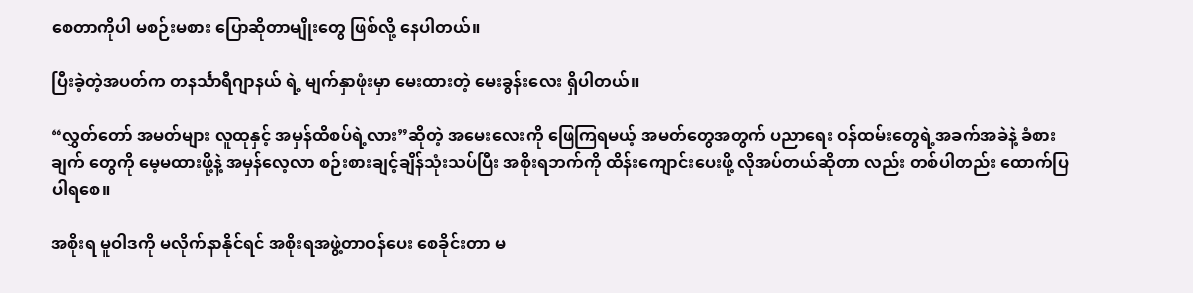စေတာကိုပါ မစဉ်းမစား ပြောဆိုတာမျိုးတွေ ဖြစ်လို့ နေပါတယ်။

ပြီးခဲ့တဲ့အပတ်က တနင်္သာရီဂျာနယ် ရဲ့ မျက်နှာဖုံးမှာ မေးထားတဲ့ မေးခွန်းလေး ရှိပါတယ်။

“လွှတ်တော် အမတ်များ လူထုနှင့် အမှန်ထိစပ်ရဲ့လား”ဆိုတဲ့ အမေးလေးကို ဖြေကြရမယ့် အမတ်တွေအတွက် ပညာရေး ဝန်ထမ်းတွေရဲ့အခက်အခဲနဲ့ ခံစားချက် တွေကို မေ့မထားဖို့နဲ့ အမှန်လေ့လာ စဉ်းစားချင့်ချိန်သုံးသပ်ပြီး အစိုးရဘက်ကို ထိန်းကျောင်းပေးဖို့ လိုအပ်တယ်ဆိုတာ လည်း တစ်ပါတည်း ထောက်ပြပါရစေ။

အစိုးရ မူဝါဒကို မလိုက်နာနိုင်ရင် အစိုးရအဖွဲ့တာဝန်ပေး စေခိုင်းတာ မ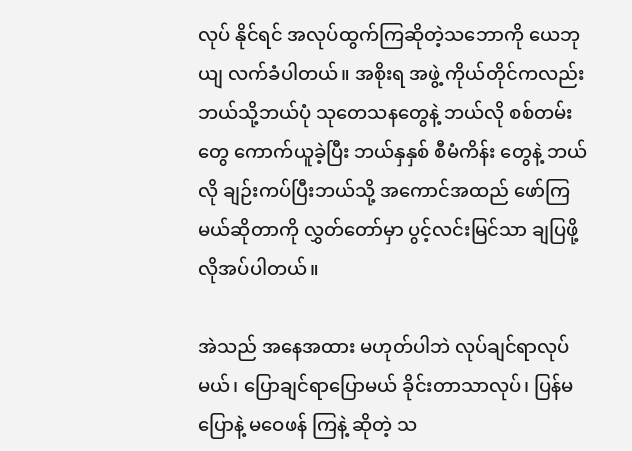လုပ် နိုင်ရင် အလုပ်ထွက်ကြဆိုတဲ့သဘောကို ယေဘုယျ လက်ခံပါတယ်။ အစိုးရ အဖွဲ့ ကိုယ်တိုင်ကလည်း ဘယ်သို့ဘယ်ပုံ သုတေသနတွေနဲ့ ဘယ်လို စစ်တမ်းတွေ ကောက်ယူခဲ့ပြီး ဘယ်နှနှစ် စီမံကိန်း တွေနဲ့ ဘယ်လို ချဉ်းကပ်ပြီးဘယ်သို့ အကောင်အထည် ဖော်ကြမယ်ဆိုတာကို လွှတ်တော်မှာ ပွင့်လင်းမြင်သာ ချပြဖို့ လိုအပ်ပါတယ်။

အဲသည် အနေအထား မဟုတ်ပါဘဲ လုပ်ချင်ရာလုပ်မယ်၊ ပြောချင်ရာပြောမယ် ခိုင်းတာသာလုပ်၊ ပြန်မပြောနဲ့ မဝေဖန် ကြနဲ့ ဆိုတဲ့ သ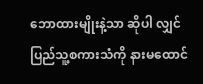ဘောထားမျိုးနဲ့သာ ဆိုပါ လျှင် ပြည်သူ့စကားသံကို နားမထောင်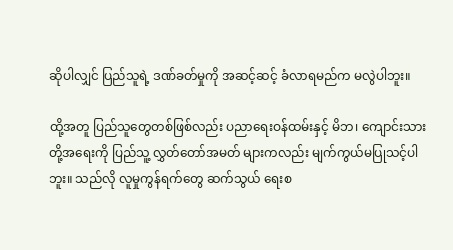ဆိုပါလျှင် ပြည်သူရဲ့ ဒဏ်ခတ်မှုကို အဆင့်ဆင့် ခံလာရမည်က မလွဲပါဘူး။

ထို့အတူ ပြည်သူတွေတစ်ဖြစ်လည်း ပညာရေးဝန်ထမ်းနှင့် မိဘ၊ ကျောင်းသား တို့အရေးကို ပြည်သူ့ လွှတ်တော်အမတ် များကလည်း မျက်ကွယ်မပြုသင့်ပါဘူး။ သည်လို လူမှုကွန်ရက်တွေ ဆက်သွယ် ရေးစ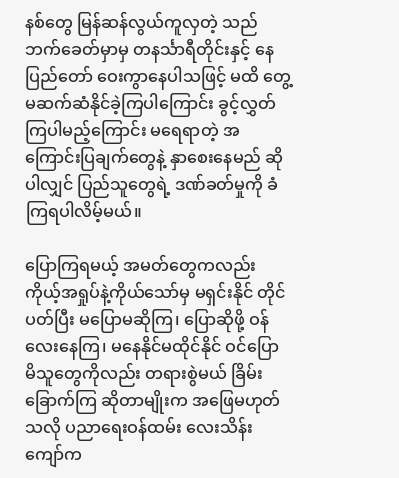နစ်တွေ မြန်ဆန်လွယ်ကူလှတဲ့ သည်ဘက်ခေတ်မှာမှ တနင်္သာရီတိုင်းနှင့် နေပြည်တော် ဝေးကွာနေပါသဖြင့် မထိ တွေ့ မဆက်ဆံနိုင်ခဲ့ကြပါကြောင်း ခွင့်လွှတ်ကြပါမည့်ကြောင်း မရေရာတဲ့ အကြောင်းပြချက်တွေနဲ့ နှာစေးနေမည် ဆိုပါလျှင် ပြည်သူတွေရဲ့ ဒဏ်ခတ်မှုကို ခံကြရပါလိမ့်မယ်။

ပြောကြရမယ့် အမတ်တွေကလည်း ကိုယ့်အရှုပ်နဲ့ကိုယ်သော်မှ မရှင်းနိုင် တိုင်ပတ်ပြီး မပြောမဆိုကြ၊ ပြောဆိုဖို့ ဝန်လေးနေကြ၊ မနေနိုင်မထိုင်နိုင် ဝင်ပြော မိသူတွေကိုလည်း တရားစွဲမယ် ခြိမ်း ခြောက်ကြ ဆိုတာမျိုးက အဖြေမဟုတ် သလို ပညာရေးဝန်ထမ်း လေးသိန်း ကျော်က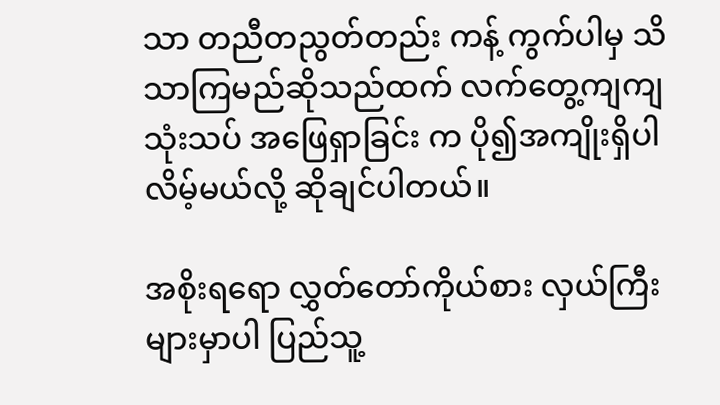သာ တညီတညွတ်တည်း ကန့် ကွက်ပါမှ သိသာကြမည်ဆိုသည်ထက် လက်တွေ့ကျကျ သုံးသပ် အဖြေရှာခြင်း က ပို၍အကျိုးရှိပါလိမ့်မယ်လို့ ဆိုချင်ပါတယ်။

အစိုးရရော လွှတ်တော်ကိုယ်စား လှယ်ကြီးများမှာပါ ပြည်သူ့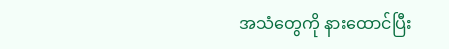အသံတွေကို နားထောင်ပြီး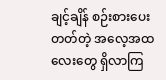ချင့်ချိန် စဉ်းစားပေးတတ်တဲ့ အလေ့အထလေးတွေ ရှိလာကြ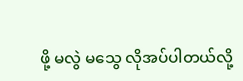ဖို့ မလွဲ မသွေ လိုအပ်ပါတယ်လို့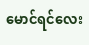မောင်ရင်လေး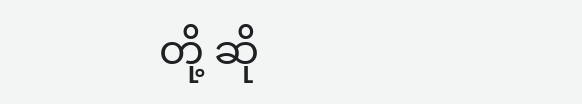တို့ ဆို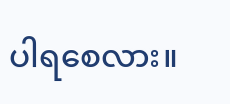ပါရစေလား။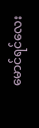မောင်ရင်လေး